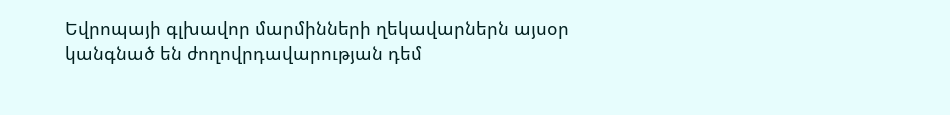Եվրոպայի գլխավոր մարմինների ղեկավարներն այսօր կանգնած են ժողովրդավարության դեմ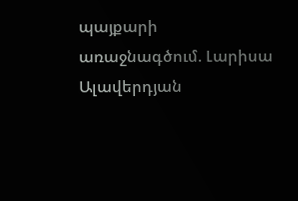պայքարի առաջնագծում. Լարիսա Ալավերդյան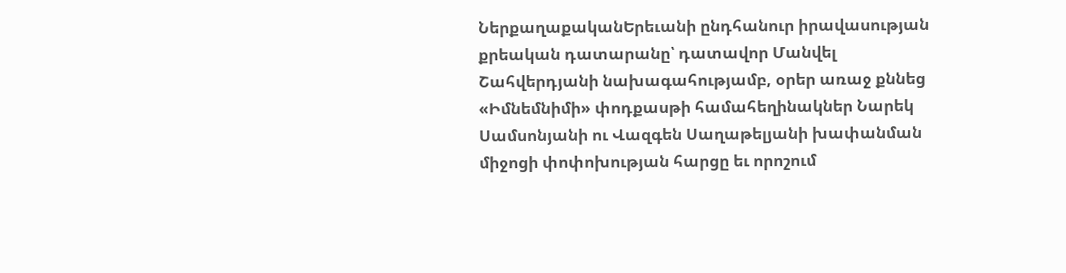ՆերքաղաքականԵրեւանի ընդհանուր իրավասության քրեական դատարանը՝ դատավոր Մանվել Շահվերդյանի նախագահությամբ, օրեր առաջ քննեց «Իմնեմնիմի» փոդքասթի համահեղինակներ Նարեկ Սամսոնյանի ու Վազգեն Սաղաթելյանի խափանման միջոցի փոփոխության հարցը եւ որոշում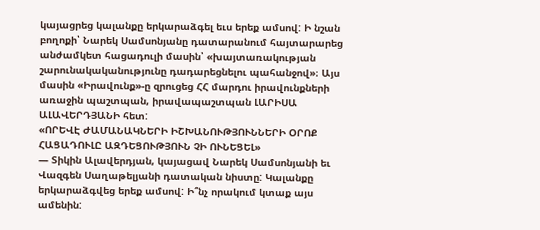կայացրեց կալանքը երկարաձգել եւս երեք ամսով: Ի նշան բողոքի՝ Նարեկ Սամսոնյանը դատարանում հայտարարեց անժամկետ հացադուլի մասին՝ «խայտառակության շարունակականությունը դադարեցնելու պահանջով»։ Այս մասին «Իրավունք»-ը զրուցեց ՀՀ մարդու իրավունքների առաջին պաշտպան, իրավապաշտպան ԼԱՐԻՍԱ ԱԼԱՎԵՐԴՅԱՆԻ հետ:
«ՈՐԵՎԷ ԺԱՄԱՆԱԿՆԵՐԻ ԻՇԽԱՆՈՒԹՅՈՒՆՆԵՐԻ ՕՐՈՔ ՀԱՑԱԴՈՒԼԸ ԱԶԴԵՑՈՒԹՅՈՒՆ ՉԻ ՈՒՆԵՑԵԼ»
— Տիկին Ալավերդյան, կայացավ Նարեկ Սամսոնյանի եւ Վազգեն Սաղաթելյանի դատական նիստը: Կալանքը երկարաձգվեց երեք ամսով: Ի՞նչ որակում կտաք այս ամենին: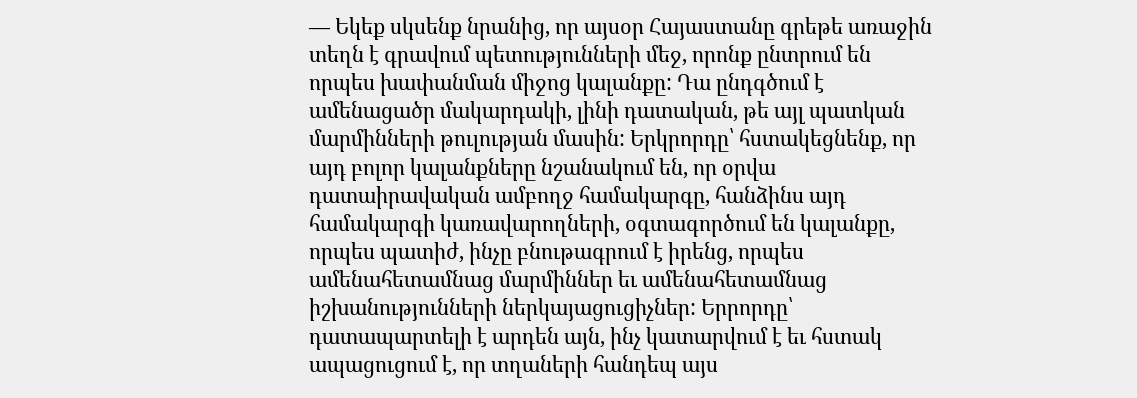— Եկեք սկսենք նրանից, որ այսօր Հայաստանը գրեթե առաջին տեղն է գրավում պետությունների մեջ, որոնք ընտրում են որպես խափանման միջոց կալանքը: Դա ընդգծում է ամենացածր մակարդակի, լինի դատական, թե այլ պատկան մարմինների թուլության մասին: Երկրորդը՝ հստակեցնենք, որ այդ բոլոր կալանքները նշանակում են, որ օրվա դատաիրավական ամբողջ համակարգը, հանձինս այդ համակարգի կառավարողների, օգտագործում են կալանքը, որպես պատիժ, ինչը բնութագրում է իրենց, որպես ամենահետամնաց մարմիններ եւ ամենահետամնաց իշխանությունների ներկայացուցիչներ: Երրորդը՝ դատապարտելի է արդեն այն, ինչ կատարվում է եւ հստակ ապացուցում է, որ տղաների հանդեպ այս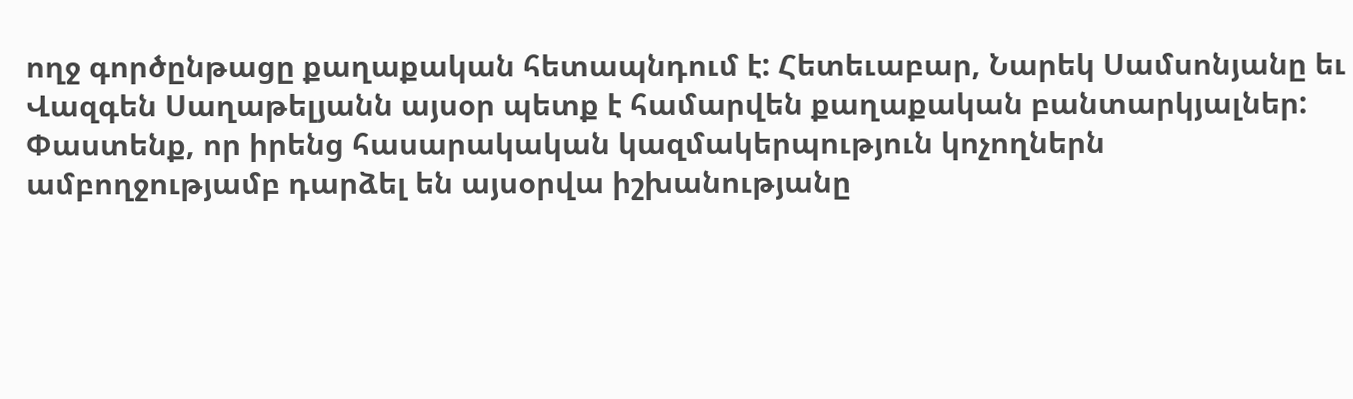ողջ գործընթացը քաղաքական հետապնդում է: Հետեւաբար, Նարեկ Սամսոնյանը եւ Վազգեն Սաղաթելյանն այսօր պետք է համարվեն քաղաքական բանտարկյալներ:
Փաստենք, որ իրենց հասարակական կազմակերպություն կոչողներն ամբողջությամբ դարձել են այսօրվա իշխանությանը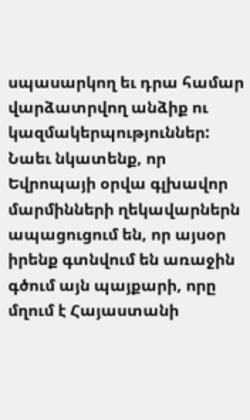սպասարկող եւ դրա համար վարձատրվող անձիք ու կազմակերպություններ: Նաեւ նկատենք, որ Եվրոպայի օրվա գլխավոր մարմինների ղեկավարներն ապացուցում են, որ այսօր իրենք գտնվում են առաջին գծում այն պայքարի, որը մղում է Հայաստանի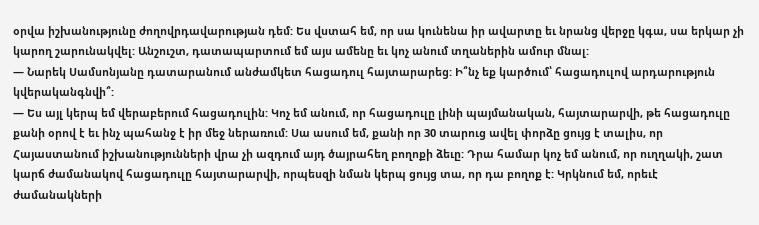օրվա իշխանությունը ժողովրդավարության դեմ: Ես վստահ եմ, որ սա կունենա իր ավարտը եւ նրանց վերջը կգա, սա երկար չի կարող շարունակվել: Անշուշտ, դատապարտում եմ այս ամենը եւ կոչ անում տղաներին ամուր մնալ:
— Նարեկ Սամսոնյանը դատարանում անժամկետ հացադուլ հայտարարեց: Ի՞նչ եք կարծում՝ հացադուլով արդարություն կվերականգնվի՞:
— Ես այլ կերպ եմ վերաբերում հացադուլին: Կոչ եմ անում, որ հացադուլը լինի պայմանական, հայտարարվի, թե հացադուլը քանի օրով է եւ ինչ պահանջ է իր մեջ ներառում: Սա ասում եմ, քանի որ 30 տարուց ավել փորձը ցույց է տալիս, որ Հայաստանում իշխանությունների վրա չի ազդում այդ ծայրահեղ բողոքի ձեւը: Դրա համար կոչ եմ անում, որ ուղղակի, շատ կարճ ժամանակով հացադուլը հայտարարվի, որպեսզի նման կերպ ցույց տա, որ դա բողոք է: Կրկնում եմ, որեւէ ժամանակների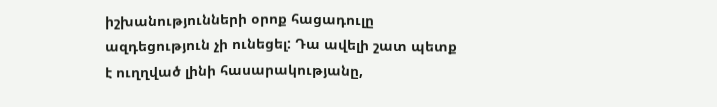իշխանությունների օրոք հացադուլը ազդեցություն չի ունեցել: Դա ավելի շատ պետք է ուղղված լինի հասարակությանը,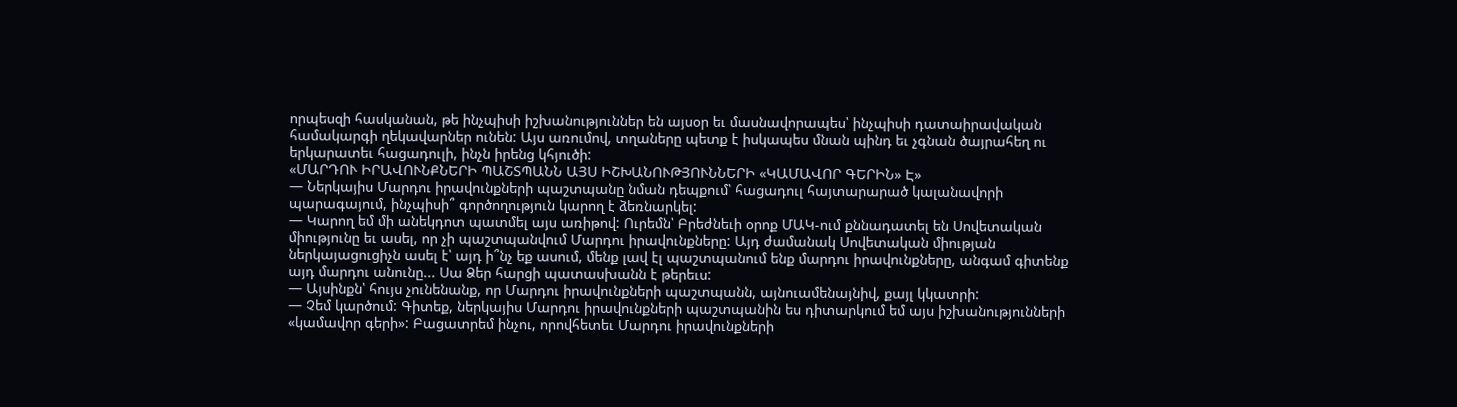որպեսզի հասկանան, թե ինչպիսի իշխանություններ են այսօր եւ մասնավորապես՝ ինչպիսի դատաիրավական համակարգի ղեկավարներ ունեն: Այս առումով, տղաները պետք է իսկապես մնան պինդ եւ չգնան ծայրահեղ ու երկարատեւ հացադուլի, ինչն իրենց կհյուծի:
«ՄԱՐԴՈՒ ԻՐԱՎՈՒՆՔՆԵՐԻ ՊԱՇՏՊԱՆՆ ԱՅՍ ԻՇԽԱՆՈՒԹՅՈՒՆՆԵՐԻ «ԿԱՄԱՎՈՐ ԳԵՐԻՆ» Է»
— Ներկայիս Մարդու իրավունքների պաշտպանը նման դեպքում՝ հացադուլ հայտարարած կալանավորի պարագայում, ինչպիսի՞ գործողություն կարող է ձեռնարկել:
— Կարող եմ մի անեկդոտ պատմել այս առիթով: Ուրեմն՝ Բրեժնեւի օրոք ՄԱԿ-ում քննադատել են Սովետական միությունը եւ ասել, որ չի պաշտպանվում Մարդու իրավունքները: Այդ ժամանակ Սովետական միության ներկայացուցիչն ասել է՝ այդ ի՞նչ եք ասում, մենք լավ էլ պաշտպանում ենք մարդու իրավունքները, անգամ գիտենք այդ մարդու անունը... Սա Ձեր հարցի պատասխանն է թերեւս:
— Այսինքն՝ հույս չունենանք, որ Մարդու իրավունքների պաշտպանն, այնուամենայնիվ, քայլ կկատրի:
— Չեմ կարծում: Գիտեք, ներկայիս Մարդու իրավունքների պաշտպանին ես դիտարկում եմ այս իշխանությունների «կամավոր գերի»: Բացատրեմ ինչու, որովհետեւ Մարդու իրավունքների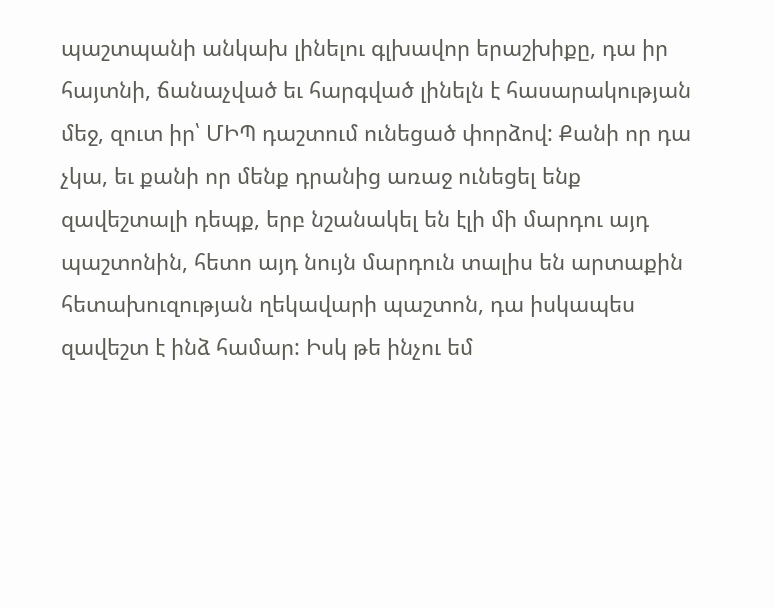պաշտպանի անկախ լինելու գլխավոր երաշխիքը, դա իր հայտնի, ճանաչված եւ հարգված լինելն է հասարակության մեջ, զուտ իր՝ ՄԻՊ դաշտում ունեցած փորձով: Քանի որ դա չկա, եւ քանի որ մենք դրանից առաջ ունեցել ենք զավեշտալի դեպք, երբ նշանակել են էլի մի մարդու այդ պաշտոնին, հետո այդ նույն մարդուն տալիս են արտաքին հետախուզության ղեկավարի պաշտոն, դա իսկապես զավեշտ է ինձ համար: Իսկ թե ինչու եմ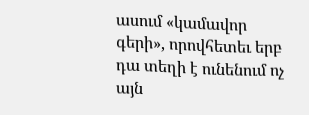ասում «կամավոր գերի», որովհետեւ երբ դա տեղի է ունենում ոչ այն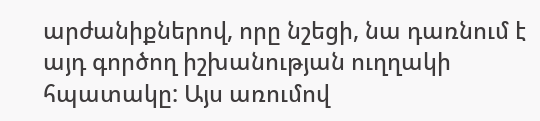արժանիքներով, որը նշեցի, նա դառնում է այդ գործող իշխանության ուղղակի հպատակը: Այս առումով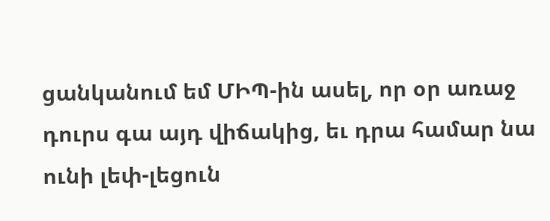ցանկանում եմ ՄԻՊ-ին ասել, որ օր առաջ դուրս գա այդ վիճակից, եւ դրա համար նա ունի լեփ-լեցուն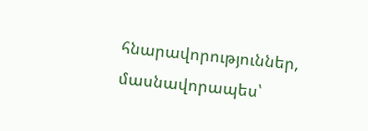հնարավորություններ, մասնավորապես՝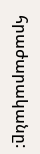հրաժարականը: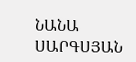ՆԱՆԱ ՍԱՐԳՍՅԱՆ